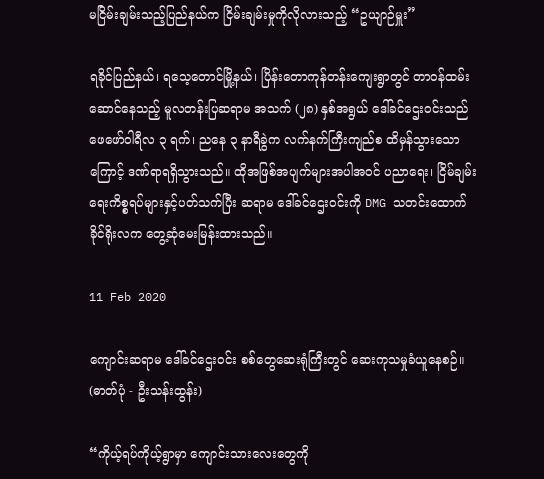မငြိမ်းချမ်းသည့်ပြည်နယ်က ငြိမ်းချမ်းမှုကိုလိုလားသည့် “ဥယျာဉ်မှူး”

ရခိုင်ပြည်နယ်၊ ရသေ့တောင်မြို့နယ်၊ ပြိန်းတောကုန်တန်းကျေးရွာတွင် တာဝန်ထမ်းဆောင်နေသည့် မူလတန်းပြဆရာမ အသက် (၂၈) နှစ်အရွယ် ဒေါ်ခင်ဌေးဝင်းသည် ဖေဖော်ဝါရီလ ၃ ရက်၊ ညနေ ၃ နာရီခွဲက လက်နက်ကြီးကျည်စ ထိမှန်သွားသောကြောင့် ဒဏ်ရာရရှိသွားသည်။ ထိုအဖြစ်အပျက်များအပါအဝင် ပညာရေး၊ ငြိမ်ချမ်းရေးကိစ္စရပ်များနှင့်ပတ်သက်ပြီး ဆရာမ ဒေါ်ခင်ဌေးဝင်းကို DMG သတင်းထောက် ခိုင်ရိုးလက တွေ့ဆုံမေးမြန်းထားသည်။

11 Feb 2020

ကျောင်းဆရာမ ဒေါ်ခင်ဌေးဝင်း စစ်တွေဆေးရုံကြီးတွင် ဆေးကုသမှုခံယူနေစဉ်။ (ဓာတ်ပုံ - ဦးသန်းထွန်း)

“ကိုယ့်ရပ်ကိုယ့်ရွာမှာ ကျောင်းသားလေးတွေကို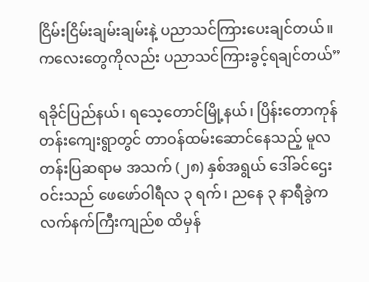ငြိမ်းငြိမ်းချမ်းချမ်းနဲ့ ပညာသင်ကြားပေးချင်တယ်။ ကလေးတွေကိုလည်း ပညာသင်ကြားခွင့်ရချင်တယ်”

ရခိုင်ပြည်နယ်၊ ရသေ့တောင်မြို့နယ်၊ ပြိန်းတောကုန်တန်းကျေးရွာတွင် တာဝန်ထမ်းဆောင်နေသည့် မူလတန်းပြဆရာမ အသက် (၂၈) နှစ်အရွယ် ဒေါ်ခင်ဌေးဝင်းသည် ဖေဖော်ဝါရီလ ၃ ရက်၊ ညနေ ၃ နာရီခွဲက လက်နက်ကြီးကျည်စ ထိမှန်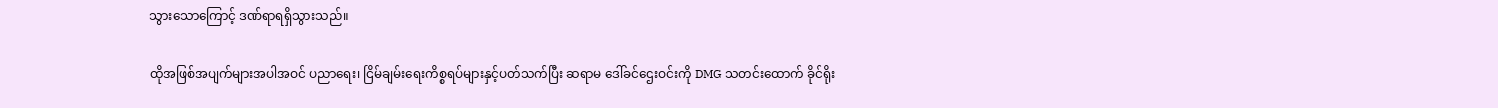သွားသောကြောင့် ဒဏ်ရာရရှိသွားသည်။

ထိုအဖြစ်အပျက်များအပါအဝင် ပညာရေး၊ ငြိမ်ချမ်းရေးကိစ္စရပ်များနှင့်ပတ်သက်ပြီး ဆရာမ ဒေါ်ခင်ဌေးဝင်းကို DMG သတင်းထောက် ခိုင်ရိုး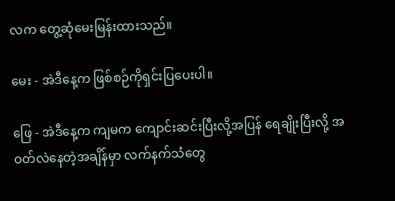လက တွေ့ဆုံမေးမြန်းထားသည်။

မေး - အဲဒီနေ့က ဖြစ်စဉ်ကိုရှင်းပြပေးပါ။

ဖြေ - အဲဒီနေ့က ကျမက ကျောင်းဆင်းပြီးလို့အပြန် ရေချိုးပြီးလို့ အဝတ်လဲနေတဲ့အချိန်မှာ လက်နက်သံတွေ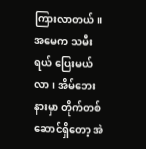ကြားလာတယ်။ အမေက သမီးရယ် ပြေးမယ်လာ၊ အိမ်ဘေးနားမှာ တိုက်တစ်ဆောင်ရှိတော့ အဲ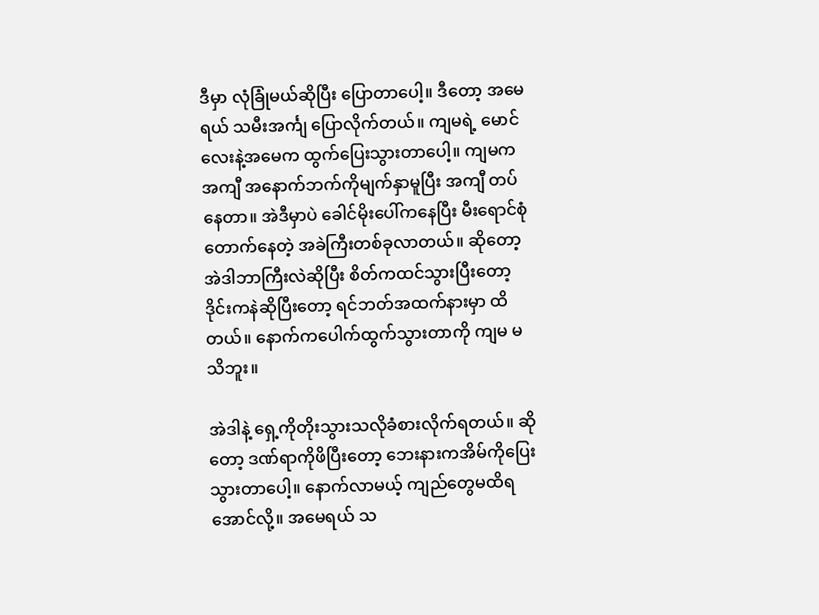ဒီမှာ လုံခြုံမယ်ဆိုပြီး ပြောတာပေါ့။ ဒီတော့ အမေရယ် သမီးအင်္ကျ ပြောလိုက်တယ်။ ကျမရဲ့ မောင်လေးနဲ့အမေက ထွက်ပြေးသွားတာပေါ့။ ကျမက အကျီ အနောက်ဘက်ကိုမျက်နှာမူပြီး အကျီ တပ်နေတာ။ အဲဒီမှာပဲ ခေါင်မိုးပေါ်ကနေပြီး မီးရောင်စုံတောက်နေတဲ့ အခဲကြီးတစ်ခုလာတယ်။ ဆိုတော့ အဲဒါဘာကြီးလဲဆိုပြီး စိတ်ကထင်သွားပြီးတော့ ဒိုင်းကနဲဆိုပြီးတော့ ရင်ဘတ်အထက်နားမှာ ထိတယ်။ နောက်ကပေါက်ထွက်သွားတာကို ကျမ မသိဘူး။

အဲဒါနဲ့ ရှေ့ကိုတိုးသွားသလိုခံစားလိုက်ရတယ်။ ဆိုတော့ ဒဏ်ရာကိုဖိပြီးတော့ ဘေးနားကအိမ်ကိုပြေးသွားတာပေါ့။ နောက်လာမယ့် ကျည်တွေမထိရအောင်လို့။ အမေရယ် သ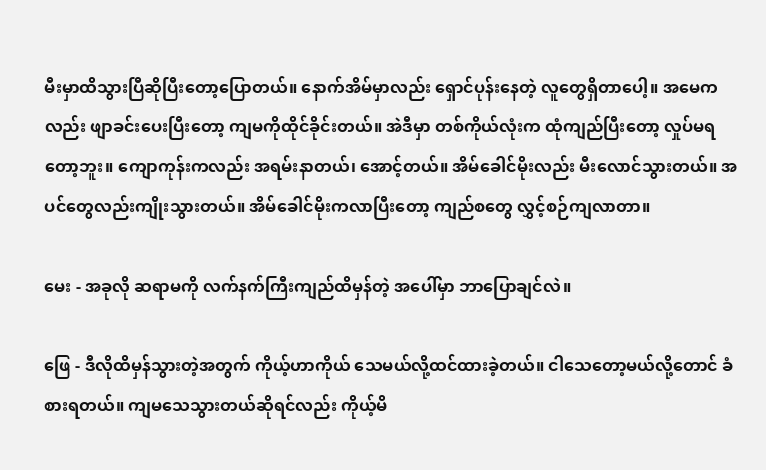မီးမှာထိသွားပြီဆိုပြီးတော့ပြောတယ်။ နောက်အိမ်မှာလည်း ရှောင်ပုန်းနေတဲ့ လူတွေရှိတာပေါ့။ အမေကလည်း ဖျာခင်းပေးပြီးတော့ ကျမကိုထိုင်ခိုင်းတယ်။ အဲဒီမှာ တစ်ကိုယ်လုံးက ထုံကျည်ပြီးတော့ လှုပ်မရတော့ဘူး။ ကျောကုန်းကလည်း အရမ်းနာတယ်၊ အောင့်တယ်။ အိမ်ခေါင်မိုးလည်း မီးလောင်သွားတယ်။ အပင်တွေလည်းကျိုးသွားတယ်။ အိမ်ခေါင်မိုးကလာပြီးတော့ ကျည်စတွေ လွှင့်စဉ်ကျလာတာ။

မေး - အခုလို ဆရာမကို လက်နက်ကြီးကျည်ထိမှန်တဲ့ အပေါ်မှာ ဘာပြောချင်လဲ။

ဖြေ - ဒီလိုထိမှန်သွားတဲ့အတွက် ကိုယ့်ဟာကိုယ် သေမယ်လို့ထင်ထားခဲ့တယ်။ ငါသေတော့မယ်လို့တောင် ခံစားရတယ်။ ကျမသေသွားတယ်ဆိုရင်လည်း ကိုယ့်မိ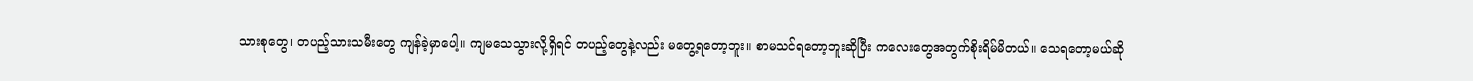သားစုတွေ၊ တပည့်သားသမီးတွေ ကျန်ခဲ့မှာပေါ့။ ကျမသေသွားလို့ရှိရင် တပည့်တွေနဲ့လည်း မတွေ့ရတော့ဘူး။ စာမသင်ရတော့ဘူးဆိုပြီး ကလေးတွေအတွက်စိုးရိမ်မိတယ်။ သေရတော့မယ်ဆို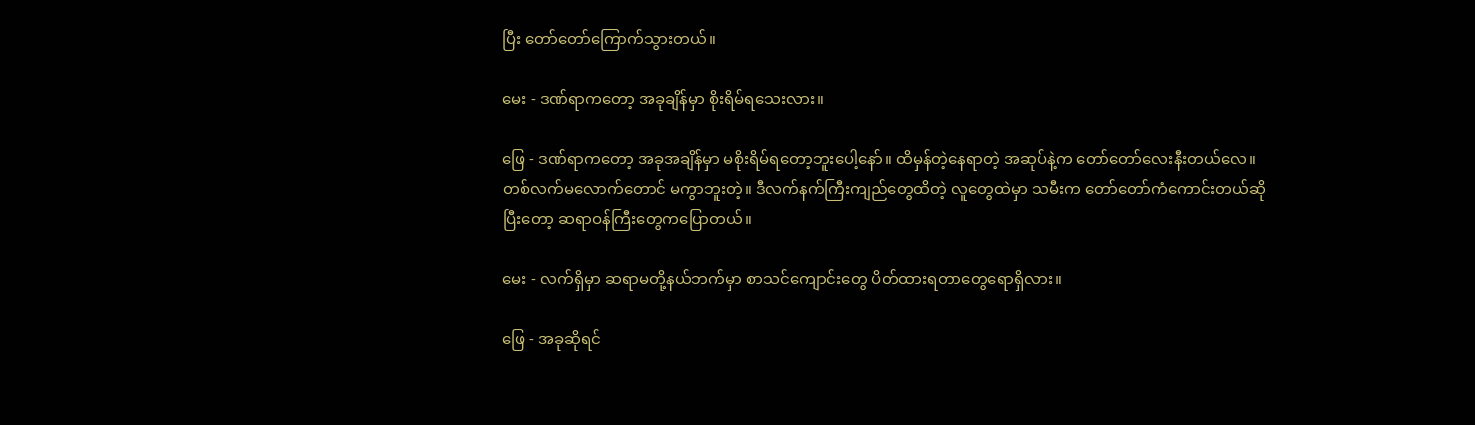ပြီး တော်တော်ကြောက်သွားတယ်။

မေး - ဒဏ်ရာကတော့ အခုချိန်မှာ စိုးရိမ်ရသေးလား။

ဖြေ - ဒဏ်ရာကတော့ အခုအချိန်မှာ မစိုးရိမ်ရတော့ဘူးပေါ့နော်။ ထိမှန်တဲ့နေရာတဲ့ အဆုပ်နဲ့က တော်တော်လေးနီးတယ်လေ။ တစ်လက်မလောက်တောင် မကွာဘူးတဲ့။ ဒီလက်နက်ကြီးကျည်တွေထိတဲ့ လူတွေထဲမှာ သမီးက တော်တော်ကံကောင်းတယ်ဆိုပြီးတော့ ဆရာဝန်ကြီးတွေကပြောတယ်။

မေး - လက်ရှိမှာ ဆရာမတို့နယ်ဘက်မှာ စာသင်ကျောင်းတွေ ပိတ်ထားရတာတွေရောရှိလား။

ဖြေ - အခုဆိုရင်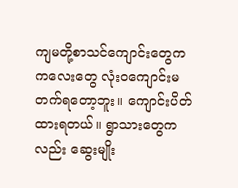ကျမတို့စာသင်ကျောင်းတွေက ကလေးတွေ လုံးဝကျောင်းမတက်ရတော့ဘူး။ ကျောင်းပိတ်ထားရတယ်။ ရွာသားတွေကလည်း ဆွေးမျိုး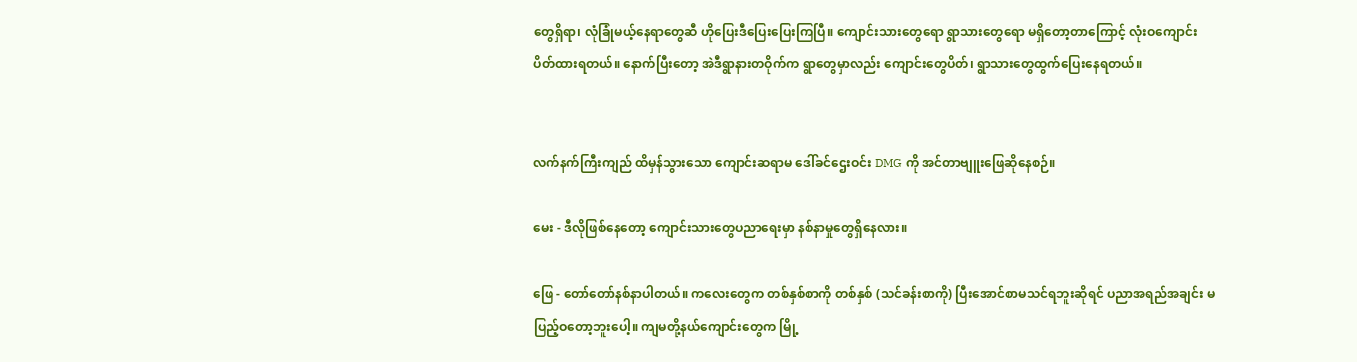တွေရှိရာ၊ လုံခြုံမယ့်နေရာတွေဆီ ဟိုပြေးဒီပြေးပြေးကြပြီ။ ကျောင်းသားတွေရော ရွာသားတွေရော မရှိတော့တာကြောင့် လုံးဝကျောင်းပိတ်ထားရတယ်။ နောက်ပြီးတော့ အဲဒီရွာနားတဝိုက်က ရွာတွေမှာလည်း ကျောင်းတွေပိတ်၊ ရွာသားတွေထွက်ပြေးနေရတယ်။


လက်နက်ကြီးကျည် ထိမှန်သွားသော ကျောင်းဆရာမ ဒေါ်ခင်ဌေးဝင်း DMG ကို အင်တာဗျူးဖြေဆိုနေစဉ်။

မေး - ဒီလိုဖြစ်နေတော့ ကျောင်းသားတွေပညာရေးမှာ နစ်နာမှုတွေရှိနေလား။

ဖြေ - တော်တော်နစ်နာပါတယ်။ ကလေးတွေက တစ်နှစ်စာကို တစ်နှစ် (သင်ခန်းစာကို) ပြီးအောင်စာမသင်ရဘူးဆိုရင် ပညာအရည်အချင်း မပြည့်ဝတော့ဘူးပေါ့။ ကျမတို့နယ်ကျောင်းတွေက မြို့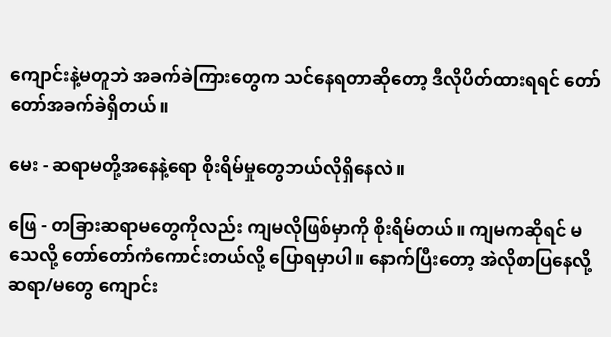ကျောင်းနဲ့မတူဘဲ အခက်ခဲကြားတွေက သင်နေရတာဆိုတော့ ဒီလိုပိတ်ထားရရင် တော်တော်အခက်ခဲရှိတယ်။

မေး - ဆရာမတို့အနေနဲ့ရော စိုးရိမ်မှုတွေဘယ်လိုရှိနေလဲ။

ဖြေ - တခြားဆရာမတွေကိုလည်း ကျမလိုဖြစ်မှာကို စိုးရိမ်တယ်။ ကျမကဆိုရင် မသေလို့ တော်တော်ကံကောင်းတယ်လို့ ပြောရမှာပါ။ နောက်ပြီးတော့ အဲလိုစာပြနေလို့ ဆရာ/မတွေ ကျောင်း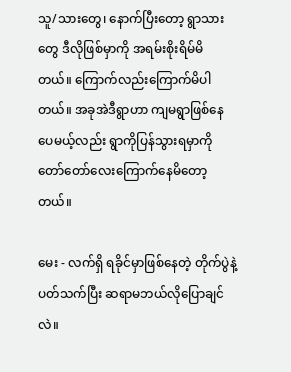သူ/သားတွေ၊ နောက်ပြီးတော့ ရွာသားတွေ ဒီလိုဖြစ်မှာကို အရမ်းစိုးရိမ်မိတယ်။ ကြောက်လည်းကြောက်မိပါတယ်။ အခုအဲဒီရွာဟာ ကျမရွာဖြစ်နေပေမယ့်လည်း ရွာကိုပြန်သွားရမှာကို တော်တော်လေးကြောက်နေမိတော့တယ်။

မေး - လက်ရှိ ရခိုင်မှာဖြစ်နေတဲ့ တိုက်ပွဲနဲ့ပတ်သက်ပြီး ဆရာမဘယ်လိုပြောချင်လဲ။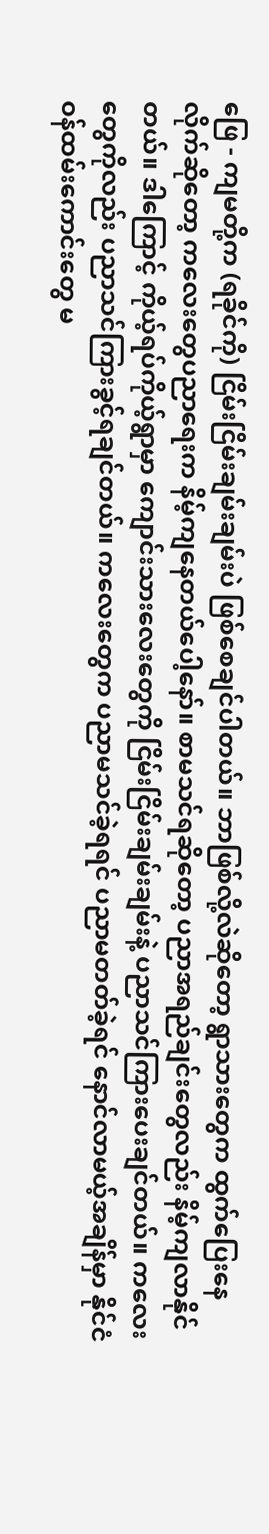ဖြေ - ကျမတို့က (ရခိုင်ကို) ငြိမ်းငြိမ်းချမ်းချမ်းပဲ ဖြစ်စေချင်ပါတယ်။ ဘာဖြစ်လို့လဲဆိုတော့ ရွာသားတွေက ထွက်ပြေးနေလိုက်ဆိုတော့ ကလေးတွေပညာရေးက နိမ့်ကျနေတယ်ပေါ့နော်။ စာမသင်ရဆိုတော့ ပညာအရည်ချင်းတွေလည်း နိမ့်ကျလာနိုင်တယ်။ ဒါကြောင့် ကိုယ့်ရပ်ကိုယ့်ရွာမှာ ကျောင်းသားလေးတွေကို ငြိမ်းငြိမ်းချမ်းချမ်းနဲ့ ပညာသင်ကြားပေးချင်တယ်။ ကလေးတွေကိုလည်း ပညာသင်ကြားခွင့်ရချင်တယ်။ ကလေးတွေက ပညာမသင်ခဲ့ရရင် ပညာမတတ်ခဲ့ရင် နောင်လာမယ့်အချိန်မှာ နိုင်ငံဝန်ထမ်းကောင်းတွေ မ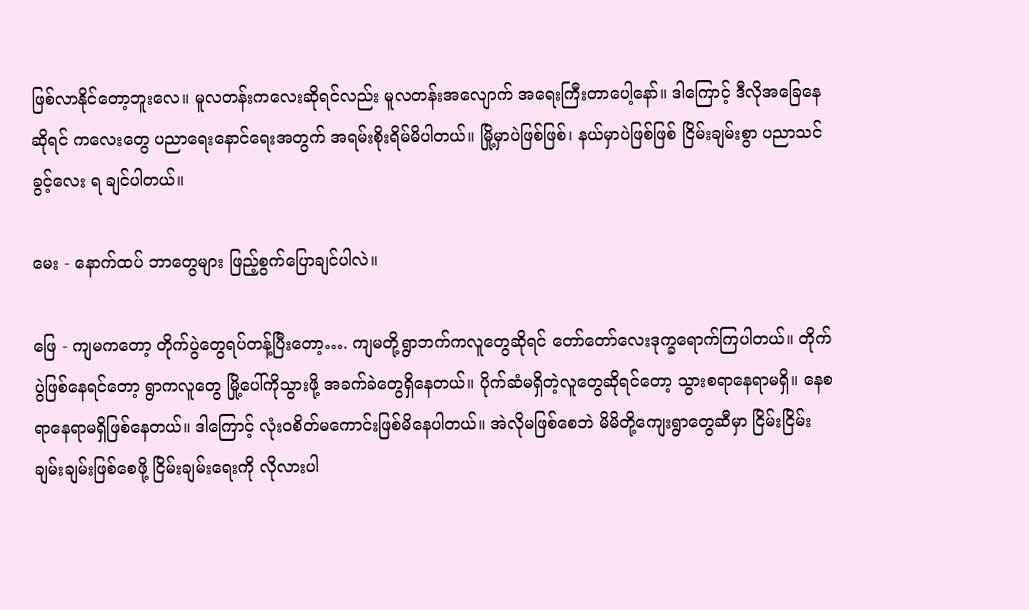ဖြစ်လာနိုင်တော့ဘူးလေ။ မူလတန်းကလေးဆိုရင်လည်း မူလတန်းအလျောက် အရေးကြီးတာပေါ့နော်။ ဒါကြောင့် ဒီလိုအခြေနေဆိုရင် ကလေးတွေ ပညာရေးနောင်ရေးအတွက် အရမ်းစိုးရိမ်မိပါတယ်။ မြို့မှာပဲဖြစ်ဖြစ်၊ နယ်မှာပဲဖြစ်ဖြစ် ငြိမ်းချမ်းစွာ ပညာသင်ခွင့်လေး ရ ချင်ပါတယ်။

မေး - နောက်ထပ် ဘာတွေများ ဖြည့်စွက်ပြောချင်ပါလဲ။

ဖြေ - ကျမကတော့ တိုက်ပွဲတွေရပ်တန့်ပြီးတော့…. ကျမတို့ရွာဘက်ကလူတွေဆိုရင် တော်တော်လေးဒုက္ခရောက်ကြပါတယ်။ တိုက်ပွဲဖြစ်နေရင်တော့ ရွာကလူတွေ မြို့ပေါ်ကိုသွားဖို့ အခက်ခဲတွေရှိနေတယ်။ ပိုက်ဆံမရှိတဲ့လူတွေဆိုရင်တော့ သွားစရာနေရာမရှိ။ နေစရာနေရာမရှိဖြစ်နေတယ်။ ဒါကြောင့် လုံးဝစိတ်မကောင်းဖြစ်မိနေပါတယ်။ အဲလိုမဖြစ်စေဘဲ မိမိတို့ကျေးရွာတွေဆီမှာ ငြိမ်းငြိမ်းချမ်းချမ်းဖြစ်စေဖို့ ငြိမ်းချမ်းရေးကို လိုလားပါ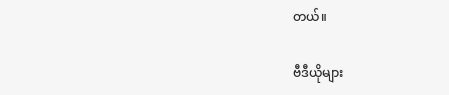တယ်။

ဗီဒီယိုများ